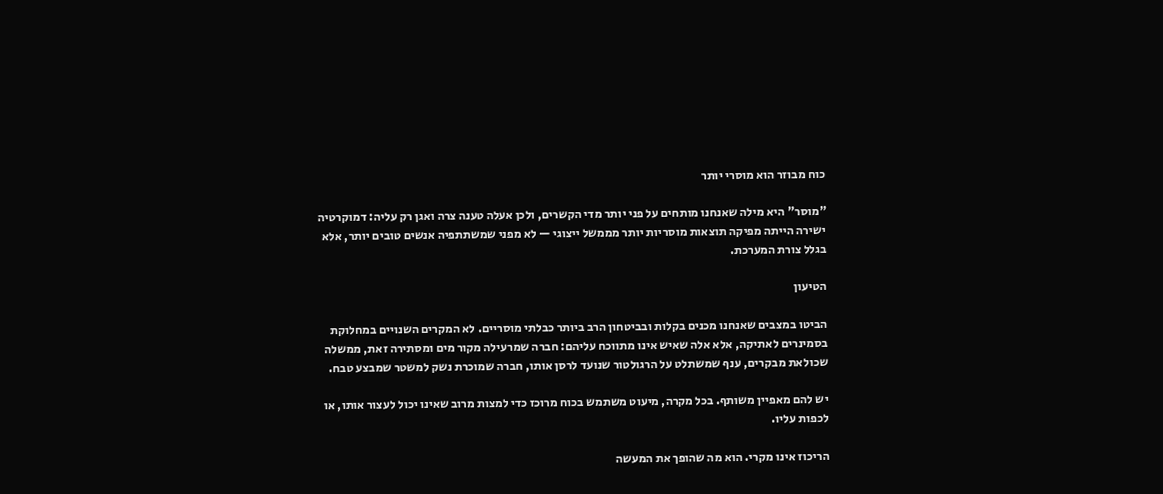כוח מבוזר הוא מוסרי יותר

"מוסר" היא מילה שאנחנו מותחים על פני יותר מדי הקשרים, ולכן אעלה טענה צרה ואגן רק עליה: דמוקרטיה ישירה הייתה מפיקה תוצאות מוסריות יותר מממשל ייצוגי — לא מפני שמשתתפיה אנשים טובים יותר, אלא בגלל צורת המערכת.

הטיעון

הביטו במצבים שאנחנו מכנים בקלות ובביטחון הרב ביותר כבלתי מוסריים. לא המקרים השנויים במחלוקת בסמינרים לאתיקה, אלא אלה שאיש אינו מתווכח עליהם: חברה שמרעילה מקור מים ומסתירה זאת, ממשלה שכולאת מבקרים, ענף שמשתלט על הרגולטור שנועד לרסן אותו, חברה שמוכרת נשק למשטר שמבצע טבח.

יש להם מאפיין משותף. בכל מקרה, מיעוט משתמש בכוח מרוכז כדי למצות מרוב שאינו יכול לעצור אותו, או לכפות עליו.

הריכוז אינו מקרי. הוא מה שהופך את המעשה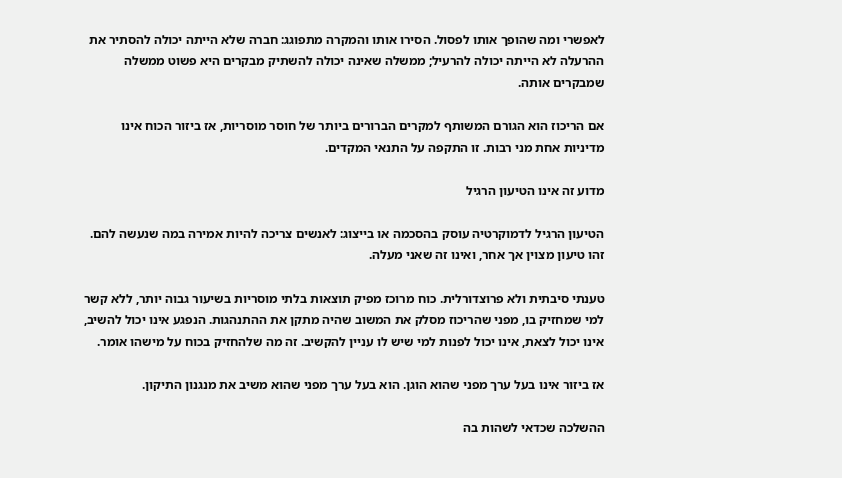לאפשרי ומה שהופך אותו לפסול. הסירו אותו והמקרה מתפוגג: חברה שלא הייתה יכולה להסתיר את ההרעלה לא הייתה יכולה להרעיל; ממשלה שאינה יכולה להשתיק מבקרים היא פשוט ממשלה שמבקרים אותה.

אם הריכוז הוא הגורם המשותף למקרים הברורים ביותר של חוסר מוסריות, אז ביזור הכוח אינו מדיניות אחת מני רבות. זו התקפה על התנאי המקדים.

מדוע זה אינו הטיעון הרגיל

הטיעון הרגיל לדמוקרטיה עוסק בהסכמה או בייצוג: לאנשים צריכה להיות אמירה במה שנעשה להם. זהו טיעון מצוין אך אחר, ואינו זה שאני מעלה.

טענתי סיבתית ולא פרוצדורלית. כוח מרוכז מפיק תוצאות בלתי מוסריות בשיעור גבוה יותר, ללא קשר למי שמחזיק בו, מפני שהריכוז מסלק את המשוב שהיה מתקן את ההתנהגות. הנפגע אינו יכול להשיב, אינו יכול לצאת, אינו יכול לפנות למי שיש לו עניין להקשיב. זה מה שלהחזיק בכוח על מישהו אומר.

אז ביזור אינו בעל ערך מפני שהוא הוגן. הוא בעל ערך מפני שהוא משיב את מנגנון התיקון.

ההשלכה שכדאי לשהות בה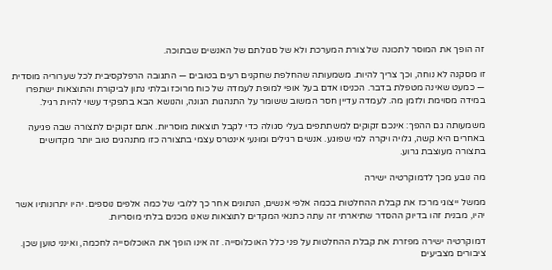זה הופך את המוסר לתכונה של צורת המערכת ולא של סגולתם של האנשים שבתוכה.

זו מסקנה לא נוחה, וכך צריך להיות. משמעותה שהחלפת שחקנים רעים בטובים — התגובה הרפלקסיבית לכל שערוריה מוסדית — כמעט שאינה מטפלת בדבר. הכניסו אדם בעל אופי למופת לעמדה של כוח מרוכז ובלתי נתון לביקורת והתוצאות ישתפרו במידה מסוימת ולזמן מה. לעמדה עדיין חסר המשוב ששומר על התנהגות הגונה, והנושא הבא בתפקיד עשוי להיות רגיל.

משמעותה גם ההפך: אינכם זקוקים למשתתפים בעלי סגולה כדי לקבל תוצאות מוסריות. אתם זקוקים לתצורה שבה פגיעה באחרים היא קשה, גלויה ויקרה למי שפוגע. אנשים רגילים ומוּנעי אינטרס עצמי בתצורה כזו מתנהגים טוב יותר מקדושים בתצורה מעוצבת גרוע.

מה נובע מכך לדמוקרטיה ישירה

ממשל ייצוגי מרכז את קבלת ההחלטות בכמה אלפי אנשים, הנתונים אחר כך ללובי של כמה אלפים נוספים. יהיו יתרונותיו אשר יהיו, מבנית זהו בדיוק ההסדר שתיארתי זה עתה כתנאי המקדים לתוצאות שאנו מכנים בלתי מוסריות.

דמוקרטיה ישירה מפזרת את קבלת ההחלטות על פני כלל האוכלוסייה. זה אינו הופך את האוכלוסייה לחכמה, ואינני טוען שכן. ציבורים מצביעים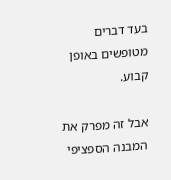בעד דברים מטופשים באופן קבוע.

אבל זה מפרק את המבנה הספציפי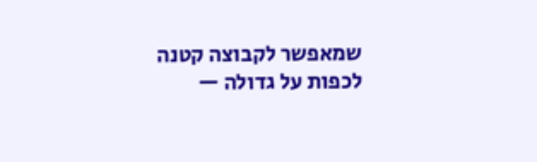שמאפשר לקבוצה קטנה לכפות על גדולה —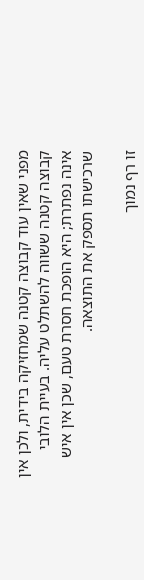מפני שאין עוד קבוצה קטנה שמחזיקה בידית, ולכן אין קבוצה קטנה ששווה להשתלט עליה. בעיית הלובי אינה נפתרת; היא הופכת חסרת טעם, שכן אין איש שרכישתו תספק את התוצאה.

זו רף נמוך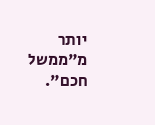יותר מ"ממשל חכם".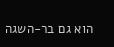הוא גם בר-השגה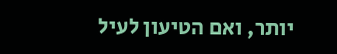יותר, ואם הטיעון לעיל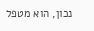נכון, הוא מטפל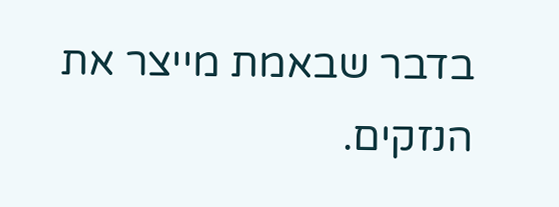בדבר שבאמת מייצר את הנזקים.